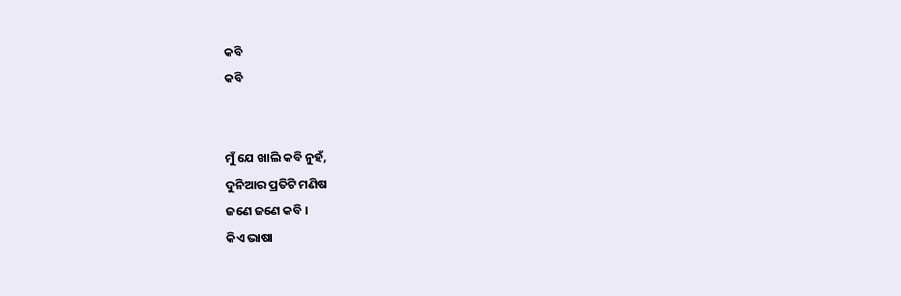କବି
କବି


ମୁଁ ଯେ ଖାଲି କବି ନୁହଁ,
ଦୁନିଆର ପ୍ରତିଟି ମଣିଷ
ଜଣେ ଜଣେ କବି ।
କିଏ ଭାଷା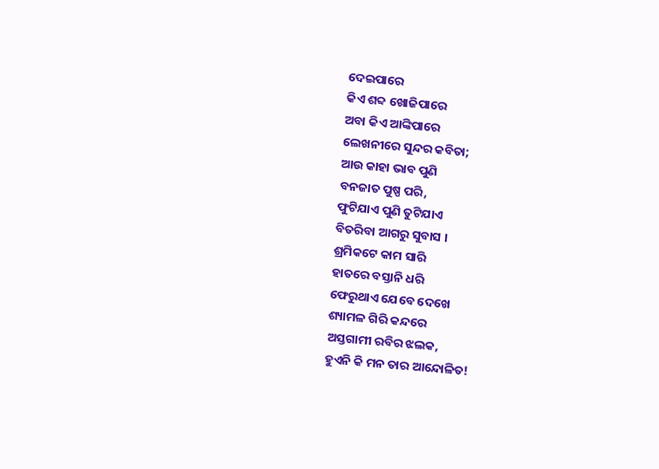ଦେଇପାରେ
କିଏ ଶବ୍ଦ ଖୋଜିପାରେ
ଅବା କିଏ ଆଙ୍କିପାରେ
ଲେଖନୀରେ ସୁନ୍ଦର କବିତା;
ଆଉ କାହା ଭାବ ପୁଣି
ବନଜାତ ପୁଷ୍ପ ପରି,
ଫୁଟିଯାଏ ପୁଣି ତୁଟିଯାଏ
ବିତରିବା ଆଗରୁ ସୁବାସ ।
ଶ୍ରମିକଟେ କାମ ସାରି
ହାତରେ ବସ୍ତାନି ଧରି
ଫେରୁଥାଏ ଯେବେ ଦେଖେ
ଶ୍ୟାମଳ ଗିରି କନ୍ଦରେ
ଅସ୍ତଗାମୀ ରବିର ଝଲକ,
ହୁଏନି କି ମନ ତାର ଆନ୍ଦୋଳିତ!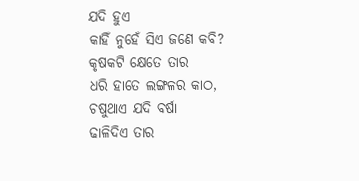ଯଦି ହୁଏ
କାହିଁ ନୁହେଁ ସିଏ ଜଣେ କବି?
କୃଷକଟି କ୍ଷେତେ ତାର
ଧରି ହାତେ ଲଙ୍ଗଳର କାଠ,
ଚଷୁଥାଏ ଯଦି ବର୍ଷା
ଢାଳିଦିଏ ତାର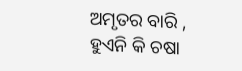ଅମୃତର ବାରି ,
ହୁଏନି କି ଚଷା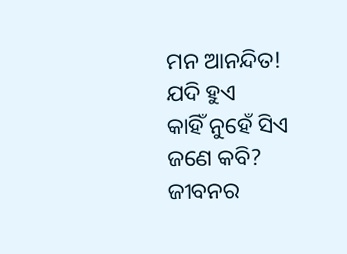ମନ ଆନନ୍ଦିତ!
ଯଦି ହୁଏ
କାହିଁ ନୁହେଁ ସିଏ ଜଣେ କବି?
ଜୀବନର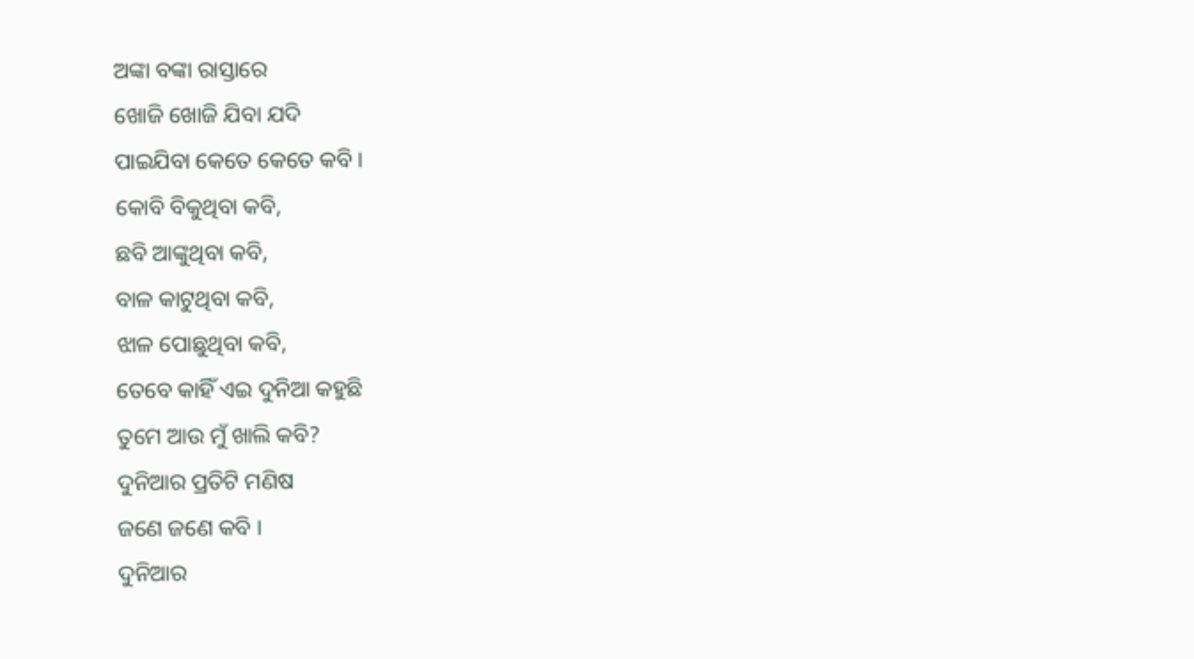ଅଙ୍କା ବଙ୍କା ରାସ୍ତାରେ
ଖୋଜି ଖୋଜି ଯିବା ଯଦି
ପାଇଯିବା କେତେ କେତେ କବି ।
କୋବି ବିକୁଥିବା କବି,
ଛବି ଆଙ୍କୁଥିବା କବି,
ବାଳ କାଟୁଥିବା କବି,
ଝାଳ ପୋଛୁଥିବା କବି,
ତେବେ କାହିଁ ଏଇ ଦୁନିଆ କହୁଛି
ତୁମେ ଆଉ ମୁଁ ଖାଲି କବି?
ଦୁନିଆର ପ୍ରତିଟି ମଣିଷ
ଜଣେ ଜଣେ କବି ।
ଦୁନିଆର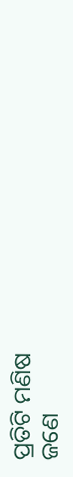ପ୍ରତିଟି ମଣିଷ
ଜଣେ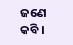ଜଣେ କବି ।